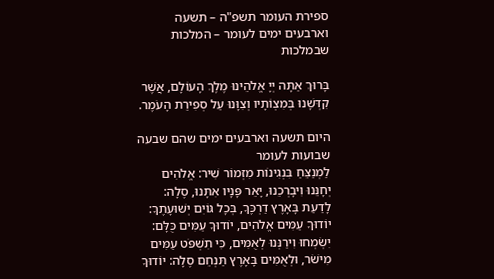ספירת העומר תשפ"ה – תשעה וארבעים ימים לעומר – המלכות שבמלכות

בָּרוּךְ אַתָּה יְיָ אֱלֹהֵינוּ מֶלֶךְ הָעוֹלָם, אֲשֶׁר קִדְּשָׁנוּ בְּמִצְוֹתָיו וְצִוָּנוּ עַל סְפִירַת הָעֹמֶר.

היום תשעה וארבעים ימים שהם שבעה שבועות לעומר
לַמְנַצֵּחַ בִּנְגִינוֹת מִזְמוֹר שִׁיר: אֱלֹהִים יְחָנֵּנוּ וִיבָרְכֵנוּ, יָאֵר פָּנָיו אִתָּנוּ, סֶלָה: לָדַעַת בָּאָרֶץ דַרְכֶּךָ, בְּכָל גּוֹיִם יְשׁוּעָתֶךָ: יוֹדוּךָ עַמִּים אֱלֹהִים, יוֹדוּךָ עַמִּים כֻּלָּם: יִשְׂמְחוּ וִירַנְּנוּ לְאֻמִּים, כִּי תִשְׁפֹּט עַמִּים מִישֹׁר, וּלְאֻמִּים בָּאָרֶץ תַּנְחֵם סֶלָה: יוֹדוּךָ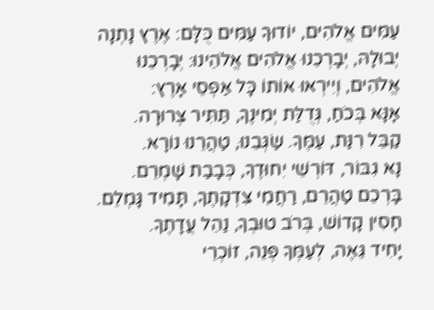עַמִּים אֱלֹהִים, יוֹדוּךָ עַמִּים כֻּלָּם: אֶרֶץ נָתְנָה יְבוּלָהּ, יְבָרְכֵנוּ אֱלֹהִים אֱלֹהֵינוּ: יְבָרְכֵנוּ אֱלֹהִים, וְיִירְאוּ אוֹתוֹ כָּל אַפְסֵי אָרֶץ:
אָנָּא בְּכֹחַ, גְּדֻלַּת יְמִינֶךָ, תַּתִּיר צְרוּרָה.
קַבֵּל רִנַּת, עַמֶּךָ. שַׂגְּבֵנוּ, טַהֲרֵנוּ נוֹרָא.
נָא גִבּוֹר, דּוֹרְשֵׁי יִחוּדֶךָ, כְּבָבַת שָׁמְרֵם.
בָּרְכֵם טַהֲרֵם, רַחֲמֵי צִדְקָתֶךָ, תָּמִיד גָּמְלֵם.
חָסִין קָדוֹשׁ, בְּרֹב טוּבְךָ, נַהֵל עֲדָתֶךָ.
יָחִיד גֵּאֶה, לְעַמְּךָ פְּנֵה, זוֹכְרֵי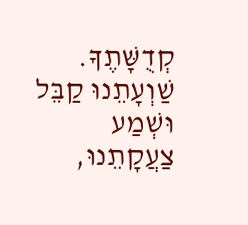קְדֻשָּׁתֶךָ.
שַׁוְעָתֵנוּ קַבֵּל וּשְׁמַע צַעֲקָתֵנוּ,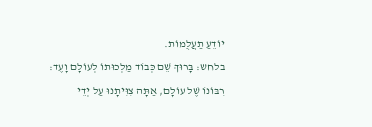יוֹדֵעַ תַעֲלֻמוֹת.
בלחש: בָּרוּךְ שֵׁם כְּבוֹד מַלְכוּתוֹ לְעוֹלָם וָעֶד:
רִבּוֹנוֹ שֶׁל עוֹלָם, אַתָּה צִוִּיתָנוּ עַל יְדֵי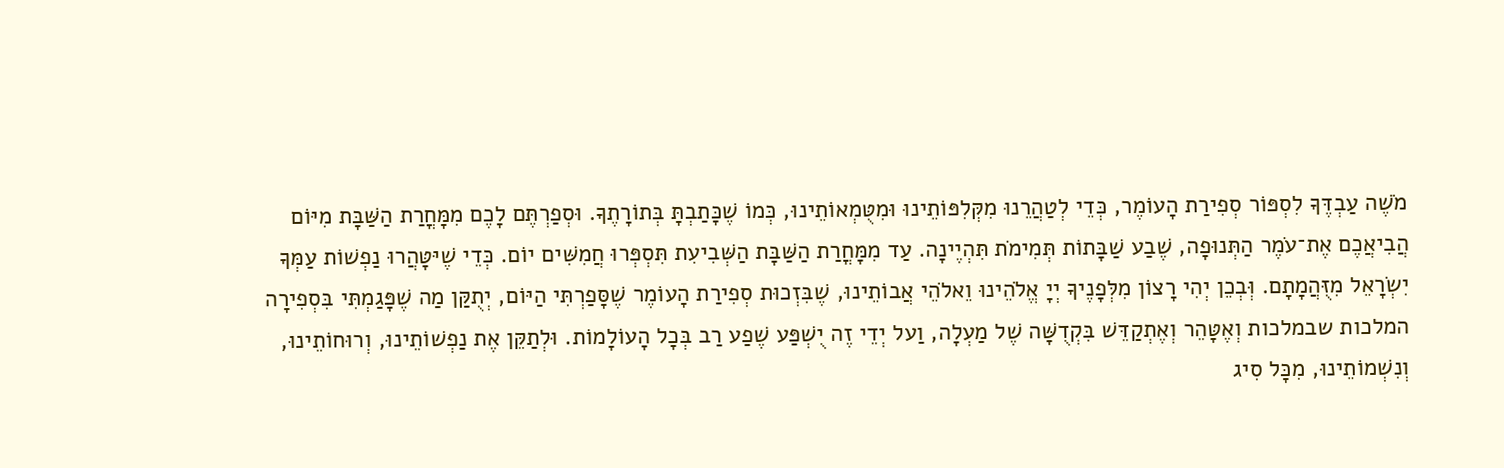מֹשֶׁה עַבְדֶּךָ לִסְפּוֹר סְפִירַת הָעוֹמֶר, כְּדֵי לְטַהֲרֵנוּ מִקְּלִפּוֹתֵינוּ וּמִטֻּמְאוֹתֵינוּ, כְּמוֹ שֶׁכָּתַבְתָּ בְּתוֹרָתֶךָ. וּסְפַרְתֶּם לָכֶם מִמָּחֳרַת הַשַּׁבָּת מִיּוֹם הֲבִיאֲכֶם אֶת־עֹמֶר הַתְּנוּפָה, שֶׁבַע שַׁבָּתוֹת תְּמִימֹת תִּהְיֶינָה. עַד מִמָּחֳרַת הַשַּׁבָּת הַשְּׁבִיעִת תִּסְפְּרוּ חֲמִשִּׁים יוֹם. כְּדֵי שֶׁיּטָּהֲרוּ נַפְשׁוֹת עַמְּךָ יִשְׂרָאֵל מִזֻּהֲמָתָם. וְּבְכֵן יְהִי רָצוֹן מִלְּפָנֶיךָ יְיָ אֱלֹהֵינוּ וֵאלֹהֵי אֲבוֹתֵינוּ, שֶׁבִּזְכוּת סְפִירַת הָעוֹמֶר שֶׁסָּפַרְתִּי הַיּוֹם, יְתֻקַּן מַה שֶׁפָּגַמְתִּי בִּסְפִירָה המלכות שבמלכות וְאֶטָּהֵר וְאֶתְקַדֵּשׁ בִּקְדֻשָּׁה שֶׁל מַעְלָה, וַעל יְדֵי זֶה יֻשְׁפַּע שֶׁפַע רַב בְּכָל הָעוֹלָמוֹת. וּלְתַקֵּן אֶת נַפְשׁוֹתֵינוּ, וְרוּחוֹתֵינוּ, וְנִשְׁמוֹתֵינוּ, מִכָּל סִיג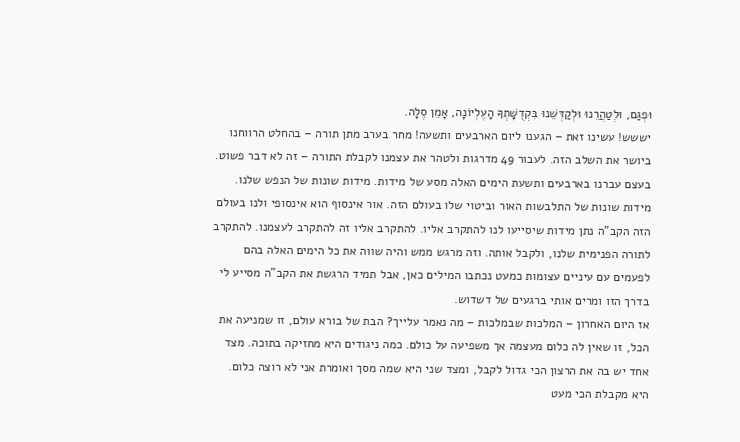וּפְגַם, וּלְטַהֲרֵנוּ וּלְקַדְּשֵׁנוּ בִּקְדֻשָּׁתְךָ הָעֶלְיוֹנָה, אָמֵן סֶלָה.
יששש! עשינו זאת – הגענו ליום הארבעים ותשעה! מחר בערב מתן תורה – בהחלט הרווחנו ביושר את השלב הזה. לעבור 49 מדרגות ולטהר את עצמנו לקבלת התורה – זה לא דבר פשוט. בעצם עברנו בארבעים ותשעת הימים האלה מסע של מידות. מידות שונות של הנפש שלנו. מידות שונות של התלבשות האור וביטוי שלו בעולם הזה. אור אינסוף הוא אינסופי ולנו בעולם הזה הקב"ה נתן מידות שיסייעו לנו להתקרב אליו. להתקרב אליו זה להתקרב לעצמנו. להתקרב לתורה הפנימית שלנו, ולקבל אותה. וזה מרגש ממש והיה שווה את כל הימים האלה בהם לפעמים עם עיניים עצומות כמעט נכתבו המילים כאן, אבל תמיד הרגשת את הקב"ה מסייע לי בדרך הזו ומרים אותי ברגעים של דשדוש.
אז היום האחרון – המלכות שבמלכות – מה נאמר עלייך? הבת של בורא עולם, זו שמניעה את הכל, זו שאין לה כלום מעצמה אך משפיעה על כולם. כמה ניגודים היא מחזיקה בתוכה. מצד אחד יש בה את הרצון הכי גדול לקבל, ומצד שני היא שמה מסך ואומרת אני לא רוצה כלום. היא מקבלת הכי מעט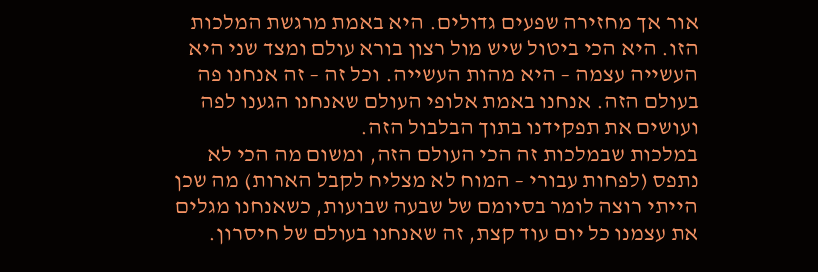אור אך מחזירה שפעים גדולים. היא באמת מרגשת המלכות הזו. היא הכי ביטול שיש מול רצון בורא עולם ומצד שני היא העשייה עצמה – היא מהות העשייה. וכל זה – זה אנחנו פה בעולם הזה. אנחנו באמת אלופי העולם שאנחנו הגענו לפה ועושים את תפקידנו בתוך הבלבול הזה.
במלכות שבמלכות זה הכי העולם הזה, ומשום מה הכי לא נתפס (לפחות עבורי – המוח לא מצליח לקבל הארות) מה שכן הייתי רוצה לומר בסיומם של שבעה שבועות, כשאנחנו מגלים את עצמנו כל יום עוד קצת, זה שאנחנו בעולם של חיסרון.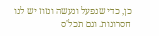כן, כדי שנפעל ונעשה ונזוז יש לנו חסרונות. וגם תכל'ס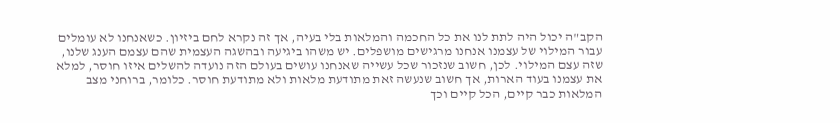הקב"ה יכול היה לתת לנו את כל החכמה והמלאות בלי בעיה, אך זה נקרא לחם ביזיון. כשאנחנו לא עומלים עבור המילוי של עצמנו אנחנו מרגישים מושפלים. יש משהו ביגיעה ובהשגה העצמית שהם עצמם הענג שלנו, שזה עצם המילוי. לכן, חשוב שנזכור שכל עשייה שאנחנו עושים בעולם הזה נועדה להשלים איזו חוסר, למלא את עצמנו בעוד הארות, אך חשוב שנעשה זאת מתודעת מלאות ולא מתודעת חוסר. כלומר, ברוחני מצב המלאות כבר קיים, הכל קיים וכך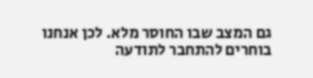גם המצב שבו החוסר מלא. לכן אנחנו בוחרים להתחבר לתודעה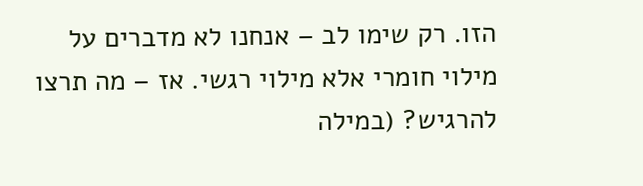הזו. רק שימו לב – אנחנו לא מדברים על מילוי חומרי אלא מילוי רגשי. אז – מה תרצו להרגיש? (במילה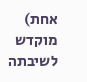אחת)
מוקדש לשיבתה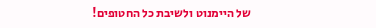של היימנוט ולשיבת כל החטופים!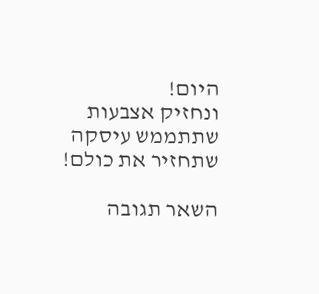היום!
ונחזיק אצבעות שתתממש עיסקה שתחזיר את כולם!

השאר תגובה